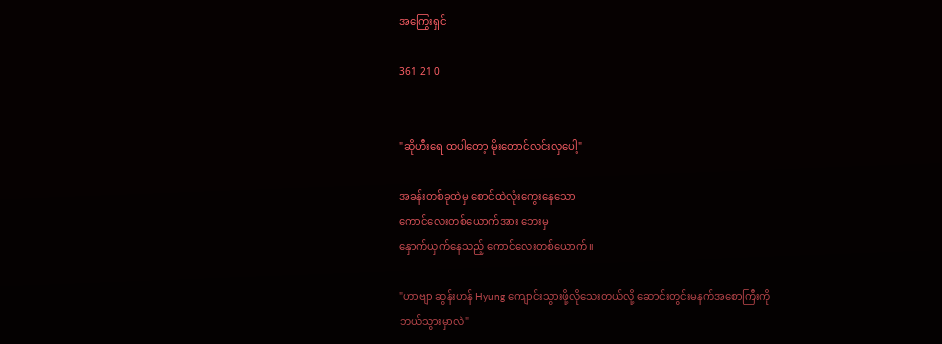အကြွေးရှင်

361 21 0


"ဆိုဟီးရေ ထပါတော့ မိုးတောင်လင်းလှပေါ့"

အခန်းတစ်ခုထဲမှ စောင်ထဲလုံးကွေးနေသော
ကောင်လေးတစ်ယောက်အား ဘေးမှ
နှောက်ယှက်နေသည့် ကောင်လေးတစ်ယောက်။

"ဟာဗျာ ဆွန်းဟန် Hyung ကျောင်းသွားဖို့လိုသေးတယ်လို့ ဆောင်းတွင်းမနက်အစောကြီးကို
ဘယ်သွားမှာလဲ"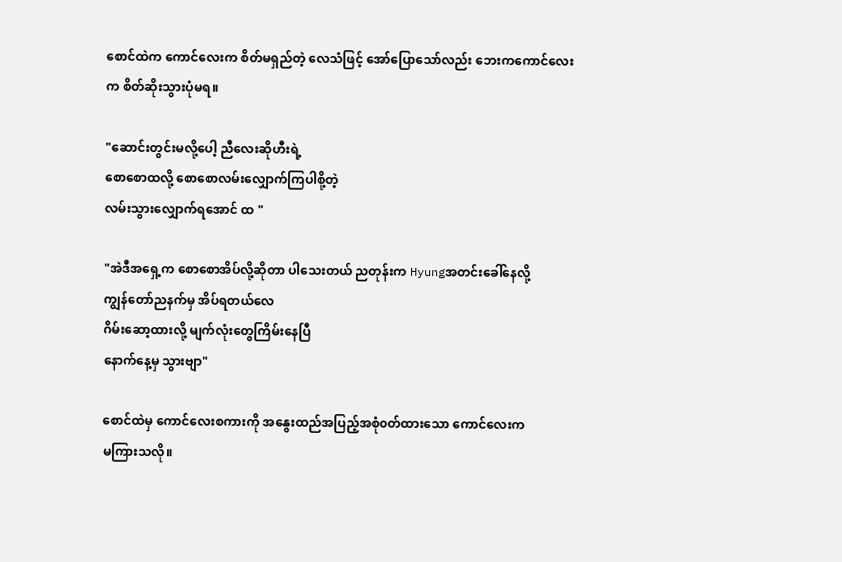စောင်ထဲက ကောင်‌လေးက စိတ်မရှည်တဲ့ လေသံဖြင့် အော်ပြောသော်လည်း ဘေးကကောင်လေးက စိတ်ဆိုးသွားပုံမရ။

"ဆောင်းတွင်းမလို့ပေါ့ ညီလေးဆိုဟီးရဲ့
စောစောထလို့ စောစောလမ်းလျှောက်ကြပါစို့တဲ့
လမ်းသွားလျှောက်ရအောင် ထ "

"အဲဒီအရှေ့က စောစောအိပ်လို့ဆိုတာ ပါသေးတယ် ညတုန်းက Hyungအတင်းခေါ်နေလို့
ကျွန်တော်ညနက်မှ အိပ်ရတယ်လေ
ဂိမ်း‌ဆော့ထားလို့ မျက်လုံးတွေကြိမ်းနေပြီ
နောက်နေ့မှ သွားဗျာ"

စောင်ထဲမှ ကောင်လေးစကားကို အနွေးထည်အပြည့်အစုံ၀တ်ထားသော ကောင်လေးက
မကြားသလို။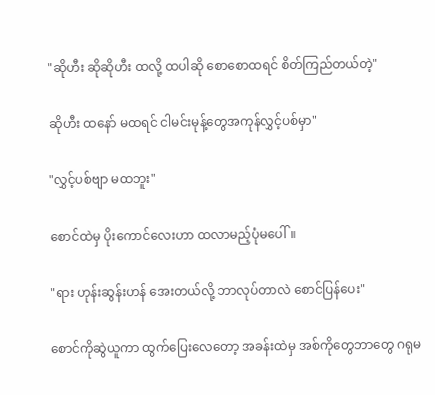"ဆိုဟီး ဆိုဆိုဟီး ထလို့ ထပါဆို စောစောထရင် စိတ်ကြည်တယ်တဲ့"

ဆိုဟီး ထနော် မထရင် ငါမင်းမုန့်တွေအကုန်လွှင့်ပစ်မှာ"

"လွှင့်ပစ်ဗျာ မထဘူး"

စောင်ထဲမှ ပိုးကောင်လေးဟာ ထလာမည့်ပုံမပေါ်။

"ရား ဟုန်းဆွန်းဟန် အေးတယ်လို့ ဘာလုပ်တာလဲ စောင်ပြန်ပေး"

စောင်ကိုဆွဲယူကာ ထွက်ပြေးလေတော့ အခန်းထဲမှ အစ်ကိုတွေဘာတွေ ဂရုမ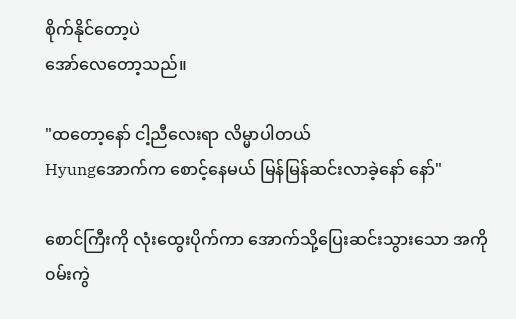စိုက်နိုင်တော့ပဲ
အော်လေတော့သည်။

"ထတော့နော် ငါ့ညီလေးရာ လိမ္မာပါတယ်
Hyungအောက်က စောင့်နေမယ် မြန်မြန်ဆင်းလာခဲ့နော် နော်"

စောင်ကြီးကို လုံးထွေးပိုက်ကာ အောက်သို့ပြေးဆင်းသွားသော အကို၀မ်းကွဲ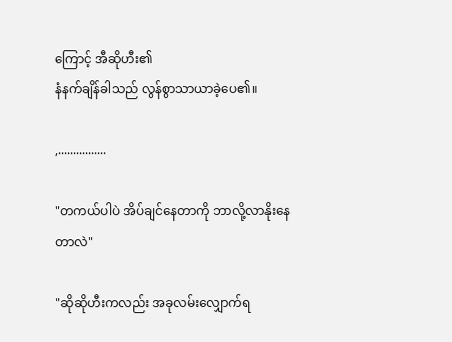ကြောင့် အီဆိုဟီး၏
နံနက်ချိန်ခါသည် လွန်စွာသာယာခဲ့ပေ၏။

,................

"တကယ်ပါပဲ အိပ်ချင်နေတာကို ဘာလို့လာနိုးနေတာလဲ"

"ဆိုဆိုဟီးကလည်း အခုလမ်းလျှောက်ရ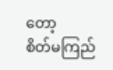တော့
စိတ်မကြည်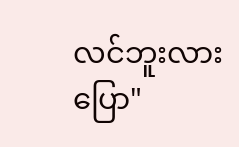လင်ဘူးလား ပြော"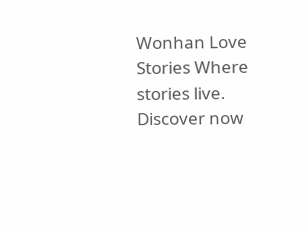Wonhan Love Stories Where stories live. Discover now